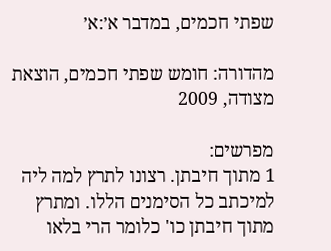שפתי חכמים, במדבר א׳:א׳

מהדורה: חומש שפתי חכמים, הוצאת מצודה, 2009

מפרשים:
1 מתוך חיבתן. רצונו לתרץ למה ליה למיכתב כל הסימנים הללו. ומתרץ מתוך חיבתן כו' כלומר הרי בלאו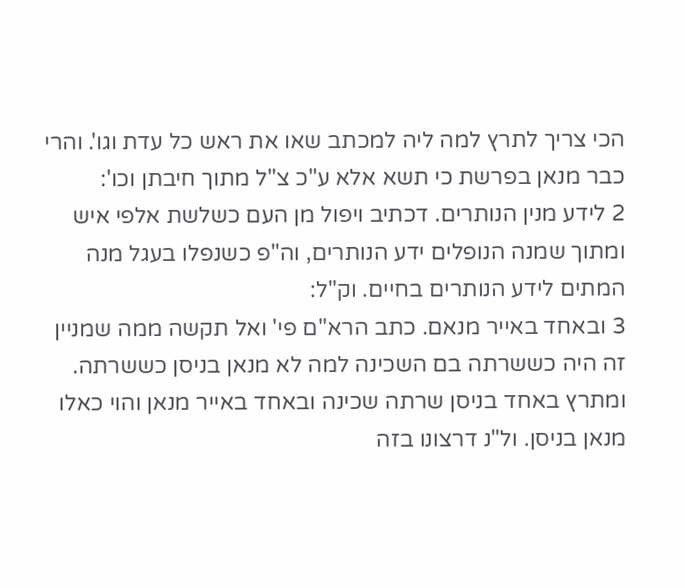הכי צריך לתרץ למה ליה למכתב שאו את ראש כל עדת וגו'. והרי כבר מנאן בפרשת כי תשא אלא ע"כ צ"ל מתוך חיבתן וכו':
2 לידע מנין הנותרים. דכתיב ויפול מן העם כשלשת אלפי איש ומתוך שמנה הנופלים ידע הנותרים, וה"פ כשנפלו בעגל מנה המתים לידע הנותרים בחיים. וק"ל:
3 ובאחד באייר מנאם. כתב הרא"ם פי' ואל תקשה ממה שמניין זה היה כששרתה בם השכינה למה לא מנאן בניסן כששרתה. ומתרץ באחד בניסן שרתה שכינה ובאחד באייר מנאן והוי כאלו מנאן בניסן. ול"נ דרצונו בזה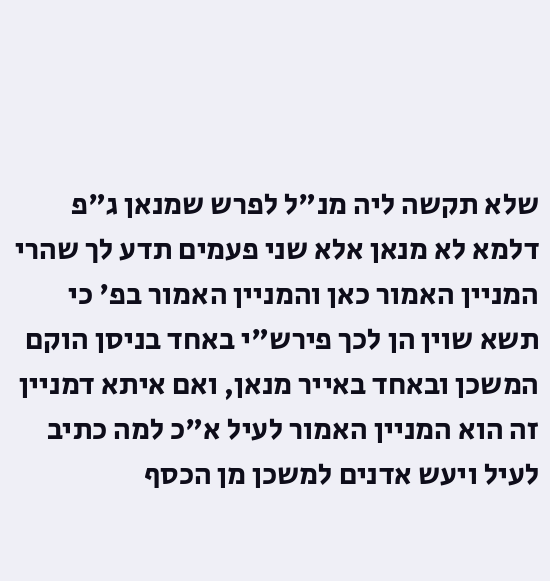שלא תקשה ליה מנ"ל לפרש שמנאן ג"פ דלמא לא מנאן אלא שני פעמים תדע לך שהרי המניין האמור כאן והמניין האמור בפ' כי תשא שוין הן לכך פירש"י באחד בניסן הוקם המשכן ובאחד באייר מנאן, ואם איתא דמניין זה הוא המניין האמור לעיל א"כ למה כתיב לעיל ויעש אדנים למשכן מן הכסף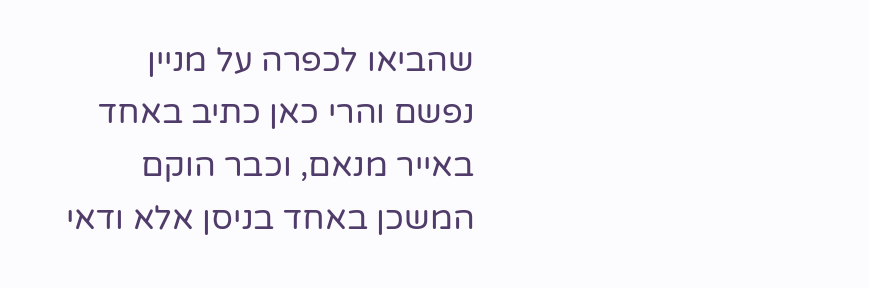שהביאו לכפרה על מניין נפשם והרי כאן כתיב באחד באייר מנאם, וכבר הוקם המשכן באחד בניסן אלא ודאי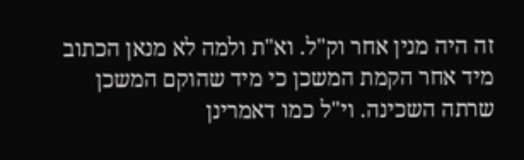זה היה מנין אחר וק"ל. וא"ת ולמה לא מנאן הכתוב מיד אחר הקמת המשכן כי מיד שהוקם המשכן שרתה השכינה. וי"ל כמו דאמרינן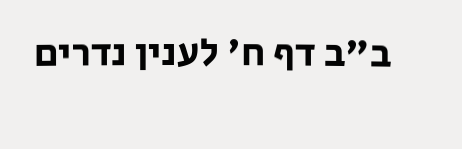ב"ב דף ח' לענין נדרים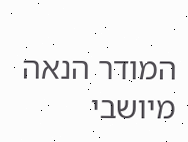המודר הנאה מיושבי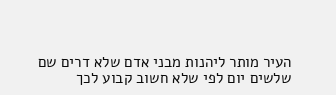העיר מותר ליהנות מבני אדם שלא דרים שם שלשים יום לפי שלא חשוב קבוע לכך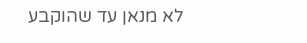לא מנאן עד שהוקבע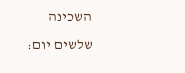השכינה שלשים יום: